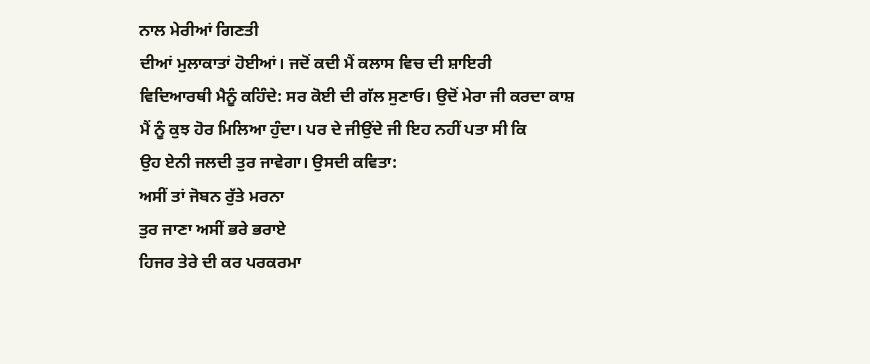ਨਾਲ ਮੇਰੀਆਂ ਗਿਣਤੀ
ਦੀਆਂ ਮੁਲਾਕਾਤਾਂ ਹੋਈਆਂ। ਜਦੋਂ ਕਦੀ ਮੈਂ ਕਲਾਸ ਵਿਚ ਦੀ ਸ਼ਾਇਰੀ
ਵਿਦਿਆਰਥੀ ਮੈਨੂੰ ਕਹਿੰਦੇ: ਸਰ ਕੋਈ ਦੀ ਗੱਲ ਸੁਣਾਓ। ਉਦੋਂ ਮੇਰਾ ਜੀ ਕਰਦਾ ਕਾਸ਼
ਮੈਂ ਨੂੰ ਕੁਝ ਹੋਰ ਮਿਲਿਆ ਹੁੰਦਾ। ਪਰ ਦੇ ਜੀਉਂਦੇ ਜੀ ਇਹ ਨਹੀਂ ਪਤਾ ਸੀ ਕਿ
ਉਹ ਏਨੀ ਜਲਦੀ ਤੁਰ ਜਾਵੇਗਾ। ਉਸਦੀ ਕਵਿਤਾ:
ਅਸੀਂ ਤਾਂ ਜੋਬਨ ਰੁੱਤੇ ਮਰਨਾ
ਤੁਰ ਜਾਣਾ ਅਸੀਂ ਭਰੇ ਭਰਾਏ
ਹਿਜਰ ਤੇਰੇ ਦੀ ਕਰ ਪਰਕਰਮਾ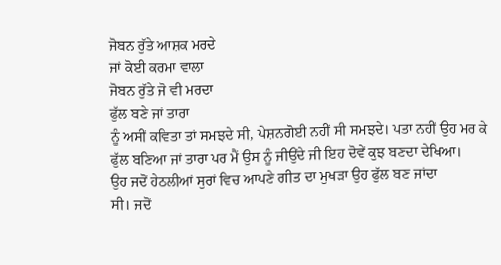ਜੋਬਨ ਰੁੱਤੇ ਆਸ਼ਕ ਮਰਦੇ
ਜਾਂ ਕੋਈ ਕਰਮਾ ਵਾਲਾ
ਜੋਬਨ ਰੁੱਤੇ ਜੋ ਵੀ ਮਰਦਾ
ਫੁੱਲ ਬਣੇ ਜਾਂ ਤਾਰਾ
ਨੂੰ ਅਸੀਂ ਕਵਿਤਾ ਤਾਂ ਸਮਝਦੇ ਸੀ, ਪੇਸ਼ਨਗੋਈ ਨਹੀਂ ਸੀ ਸਮਝਦੇ। ਪਤਾ ਨਹੀਂ ਉਹ ਮਰ ਕੇ
ਫੁੱਲ ਬਣਿਆ ਜਾਂ ਤਾਰਾ ਪਰ ਮੈਂ ਉਸ ਨੂੰ ਜੀਉਂਦੇ ਜੀ ਇਹ ਦੋਵੇਂ ਕੁਝ ਬਣਦਾ ਦੇਖਿਆ।
ਉਹ ਜਦੋਂ ਹੇਠਲੀਆਂ ਸੁਰਾਂ ਵਿਚ ਆਪਣੇ ਗੀਤ ਦਾ ਮੁਖੜਾ ਉਹ ਫੁੱਲ ਬਣ ਜਾਂਦਾ
ਸੀ। ਜਦੋਂ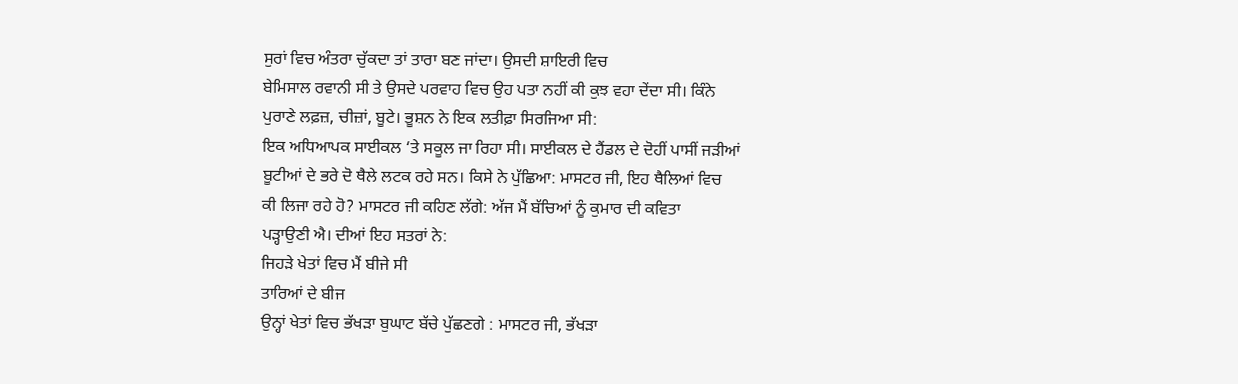ਸੁਰਾਂ ਵਿਚ ਅੰਤਰਾ ਚੁੱਕਦਾ ਤਾਂ ਤਾਰਾ ਬਣ ਜਾਂਦਾ। ਉਸਦੀ ਸ਼ਾਇਰੀ ਵਿਚ
ਬੇਮਿਸਾਲ ਰਵਾਨੀ ਸੀ ਤੇ ਉਸਦੇ ਪਰਵਾਹ ਵਿਚ ਉਹ ਪਤਾ ਨਹੀਂ ਕੀ ਕੁਝ ਵਹਾ ਦੇਂਦਾ ਸੀ। ਕਿੰਨੇ
ਪੁਰਾਣੇ ਲਫ਼ਜ਼, ਚੀਜ਼ਾਂ, ਬੂਟੇ। ਭੂਸ਼ਨ ਨੇ ਇਕ ਲਤੀਫ਼ਾ ਸਿਰਜਿਆ ਸੀ:
ਇਕ ਅਧਿਆਪਕ ਸਾਈਕਲ ‘ਤੇ ਸਕੂਲ ਜਾ ਰਿਹਾ ਸੀ। ਸਾਈਕਲ ਦੇ ਹੈਂਡਲ ਦੇ ਦੋਹੀਂ ਪਾਸੀਂ ਜੜੀਆਂ
ਬੂਟੀਆਂ ਦੇ ਭਰੇ ਦੋ ਥੈਲੇ ਲਟਕ ਰਹੇ ਸਨ। ਕਿਸੇ ਨੇ ਪੁੱਛਿਆ: ਮਾਸਟਰ ਜੀ, ਇਹ ਥੈਲਿਆਂ ਵਿਚ
ਕੀ ਲਿਜਾ ਰਹੇ ਹੋ? ਮਾਸਟਰ ਜੀ ਕਹਿਣ ਲੱਗੇ: ਅੱਜ ਮੈਂ ਬੱਚਿਆਂ ਨੂੰ ਕੁਮਾਰ ਦੀ ਕਵਿਤਾ
ਪੜ੍ਹਾਉਣੀ ਐ। ਦੀਆਂ ਇਹ ਸਤਰਾਂ ਨੇ:
ਜਿਹੜੇ ਖੇਤਾਂ ਵਿਚ ਮੈਂ ਬੀਜੇ ਸੀ
ਤਾਰਿਆਂ ਦੇ ਬੀਜ
ਉਨ੍ਹਾਂ ਖੇਤਾਂ ਵਿਚ ਭੱਖੜਾ ਬੁਘਾਟ ਬੱਚੇ ਪੁੱਛਣਗੇ : ਮਾਸਟਰ ਜੀ, ਭੱਖੜਾ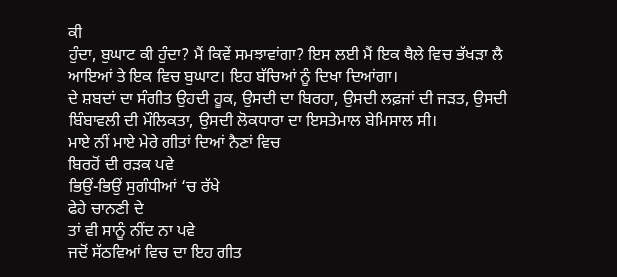ਕੀ
ਹੁੰਦਾ, ਬੁਘਾਟ ਕੀ ਹੁੰਦਾ? ਮੈਂ ਕਿਵੇਂ ਸਮਝਾਵਾਂਗਾ? ਇਸ ਲਈ ਮੈਂ ਇਕ ਥੈਲੇ ਵਿਚ ਭੱਖੜਾ ਲੈ
ਆਇਆਂ ਤੇ ਇਕ ਵਿਚ ਬੁਘਾਟ। ਇਹ ਬੱਚਿਆਂ ਨੂੰ ਦਿਖਾ ਦਿਆਂਗਾ।
ਦੇ ਸ਼ਬਦਾਂ ਦਾ ਸੰਗੀਤ ਉਹਦੀ ਹੂਕ, ਉਸਦੀ ਦਾ ਬਿਰਹਾ, ਉਸਦੀ ਲਫ਼ਜਾਂ ਦੀ ਜੜਤ, ਉਸਦੀ
ਬਿੰਬਾਵਲੀ ਦੀ ਮੌਲਿਕਤਾ, ਉਸਦੀ ਲੋਕਧਾਰਾ ਦਾ ਇਸਤੇਮਾਲ ਬੇਮਿਸਾਲ ਸੀ।
ਮਾਏ ਨੀਂ ਮਾਏ ਮੇਰੇ ਗੀਤਾਂ ਦਿਆਂ ਨੈਣਾਂ ਵਿਚ
ਬਿਰਹੋਂ ਦੀ ਰੜਕ ਪਵੇ
ਭਿਉਂ-ਭਿਉਂ ਸੁਗੰਧੀਆਂ ‘ਚ ਰੱਖੇ
ਫੇਹੇ ਚਾਨਣੀ ਦੇ
ਤਾਂ ਵੀ ਸਾਨੂੰ ਨੀਂਦ ਨਾ ਪਵੇ
ਜਦੋਂ ਸੱਠਵਿਆਂ ਵਿਚ ਦਾ ਇਹ ਗੀਤ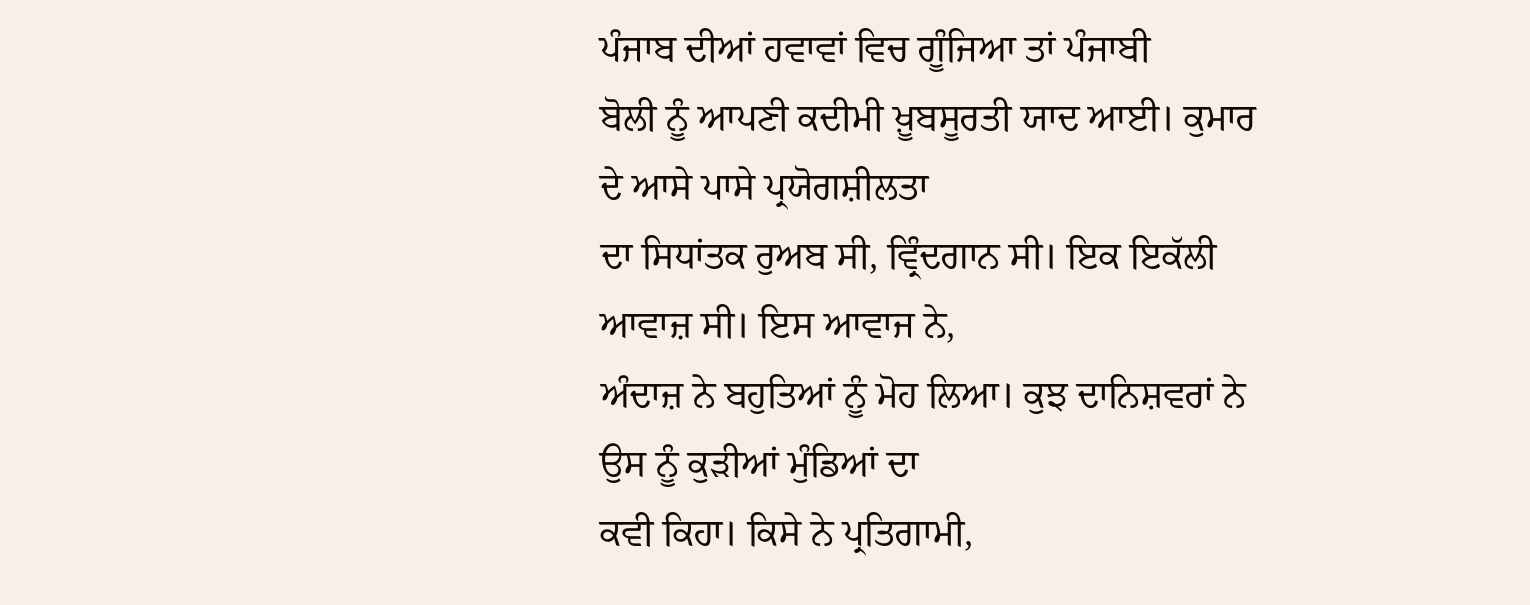ਪੰਜਾਬ ਦੀਆਂ ਹਵਾਵਾਂ ਵਿਚ ਗੂੰਜਿਆ ਤਾਂ ਪੰਜਾਬੀ
ਬੋਲੀ ਨੂੰ ਆਪਣੀ ਕਦੀਮੀ ਖ਼ੂਬਸੂਰਤੀ ਯਾਦ ਆਈ। ਕੁਮਾਰ ਦੇ ਆਸੇ ਪਾਸੇ ਪ੍ਰਯੋਗਸ਼ੀਲਤਾ
ਦਾ ਸਿਧਾਂਤਕ ਰੁਅਬ ਸੀ, ਵ੍ਰਿੰਦਗਾਨ ਸੀ। ਇਕ ਇਕੱਲੀ ਆਵਾਜ਼ ਸੀ। ਇਸ ਆਵਾਜ ਨੇ,
ਅੰਦਾਜ਼ ਨੇ ਬਹੁਤਿਆਂ ਨੂੰ ਮੋਹ ਲਿਆ। ਕੁਝ ਦਾਨਿਸ਼ਵਰਾਂ ਨੇ ਉਸ ਨੂੰ ਕੁੜੀਆਂ ਮੁੰਡਿਆਂ ਦਾ
ਕਵੀ ਕਿਹਾ। ਕਿਸੇ ਨੇ ਪ੍ਰਤਿਗਾਮੀ,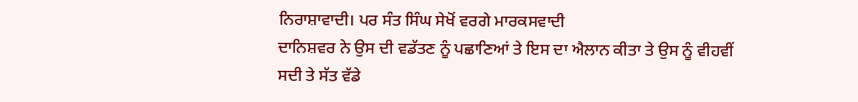ਨਿਰਾਸ਼ਾਵਾਦੀ। ਪਰ ਸੰਤ ਸਿੰਘ ਸੇਖੋਂ ਵਰਗੇ ਮਾਰਕਸਵਾਦੀ
ਦਾਨਿਸ਼ਵਰ ਨੇ ਉਸ ਦੀ ਵਡੱਤਣ ਨੂੰ ਪਛਾਣਿਆਂ ਤੇ ਇਸ ਦਾ ਐਲਾਨ ਕੀਤਾ ਤੇ ਉਸ ਨੂੰ ਵੀਹਵੀਂ
ਸਦੀ ਤੇ ਸੱਤ ਵੱਡੇ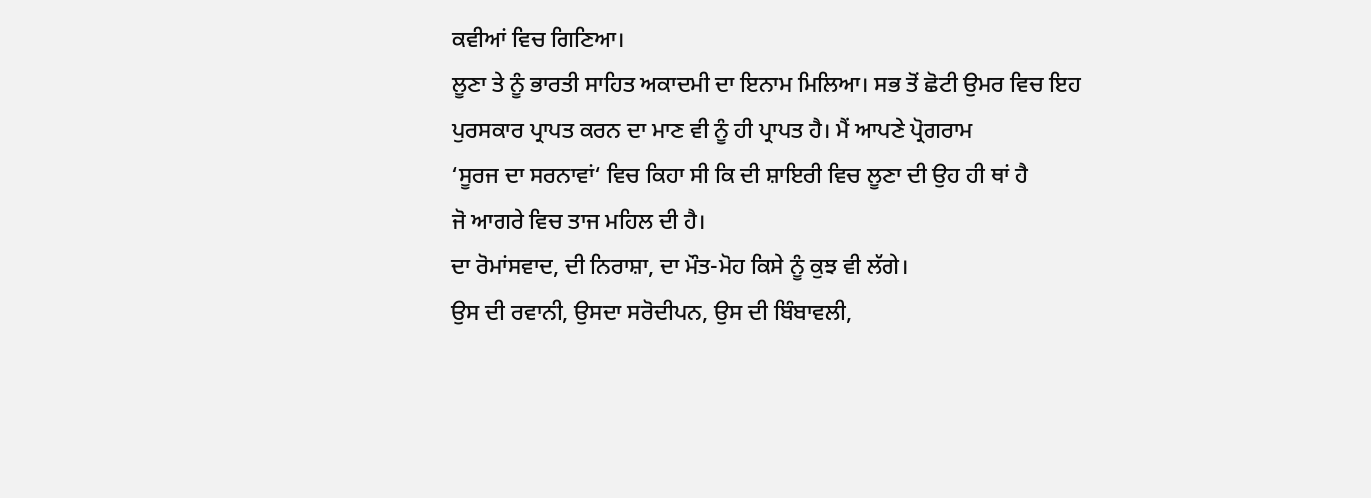ਕਵੀਆਂ ਵਿਚ ਗਿਣਿਆ।
ਲੂਣਾ ਤੇ ਨੂੰ ਭਾਰਤੀ ਸਾਹਿਤ ਅਕਾਦਮੀ ਦਾ ਇਨਾਮ ਮਿਲਿਆ। ਸਭ ਤੋਂ ਛੋਟੀ ਉਮਰ ਵਿਚ ਇਹ
ਪੁਰਸਕਾਰ ਪ੍ਰਾਪਤ ਕਰਨ ਦਾ ਮਾਣ ਵੀ ਨੂੰ ਹੀ ਪ੍ਰਾਪਤ ਹੈ। ਮੈਂ ਆਪਣੇ ਪ੍ਰੋਗਰਾਮ
‘ਸੂਰਜ ਦਾ ਸਰਨਾਵਾਂ‘ ਵਿਚ ਕਿਹਾ ਸੀ ਕਿ ਦੀ ਸ਼ਾਇਰੀ ਵਿਚ ਲੂਣਾ ਦੀ ਉਹ ਹੀ ਥਾਂ ਹੈ
ਜੋ ਆਗਰੇ ਵਿਚ ਤਾਜ ਮਹਿਲ ਦੀ ਹੈ।
ਦਾ ਰੋਮਾਂਸਵਾਦ, ਦੀ ਨਿਰਾਸ਼ਾ, ਦਾ ਮੌਤ-ਮੋਹ ਕਿਸੇ ਨੂੰ ਕੁਝ ਵੀ ਲੱਗੇ।
ਉਸ ਦੀ ਰਵਾਨੀ, ਉਸਦਾ ਸਰੋਦੀਪਨ, ਉਸ ਦੀ ਬਿੰਬਾਵਲੀ,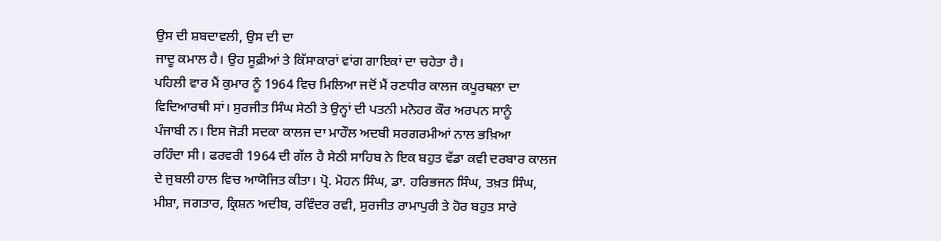ਉਸ ਦੀ ਸ਼ਬਦਾਵਲੀ, ਉਸ ਦੀ ਦਾ
ਜਾਦੂ ਕਮਾਲ ਹੈ। ਉਹ ਸੂਫ਼ੀਆਂ ਤੇ ਕਿੱਸਾਕਾਰਾਂ ਵਾਂਗ ਗਾਇਕਾਂ ਦਾ ਚਹੇਤਾ ਹੈ।
ਪਹਿਲੀ ਵਾਰ ਮੈਂ ਕੁਮਾਰ ਨੂੰ 1964 ਵਿਚ ਮਿਲਿਆ ਜਦੋਂ ਮੈਂ ਰਣਧੀਰ ਕਾਲਜ ਕਪੂਰਥਲਾ ਦਾ
ਵਿਦਿਆਰਥੀ ਸਾਂ। ਸੁਰਜੀਤ ਸਿੰਘ ਸੇਠੀ ਤੇ ਉਨ੍ਹਾਂ ਦੀ ਪਤਨੀ ਮਨੋਹਰ ਕੌਰ ਅਰਪਨ ਸਾਨੂੰ
ਪੰਜਾਬੀ ਨ। ਇਸ ਜੋੜੀ ਸਦਕਾ ਕਾਲਜ ਦਾ ਮਾਹੌਲ ਅਦਬੀ ਸਰਗਰਮੀਆਂ ਨਾਲ ਭਖ਼ਿਆ
ਰਹਿੰਦਾ ਸੀ। ਫਰਵਰੀ 1964 ਦੀ ਗੱਲ ਹੈ ਸੇਠੀ ਸਾਹਿਬ ਨੇ ਇਕ ਬਹੁਤ ਵੱਡਾ ਕਵੀ ਦਰਬਾਰ ਕਾਲਜ
ਦੇ ਜੁਬਲੀ ਹਾਲ ਵਿਚ ਆਯੋਜਿਤ ਕੀਤਾ। ਪ੍ਰੋ. ਮੋਹਨ ਸਿੰਘ, ਡਾ. ਹਰਿਭਜਨ ਸਿੰਘ, ਤਖ਼ਤ ਸਿੰਘ,
ਮੀਸ਼ਾ, ਜਗਤਾਰ, ਕ੍ਰਿਸ਼ਨ ਅਦੀਬ, ਰਵਿੰਦਰ ਰਵੀ, ਸੁਰਜੀਤ ਰਾਮਾਪੁਰੀ ਤੇ ਹੋਰ ਬਹੁਤ ਸਾਰੇ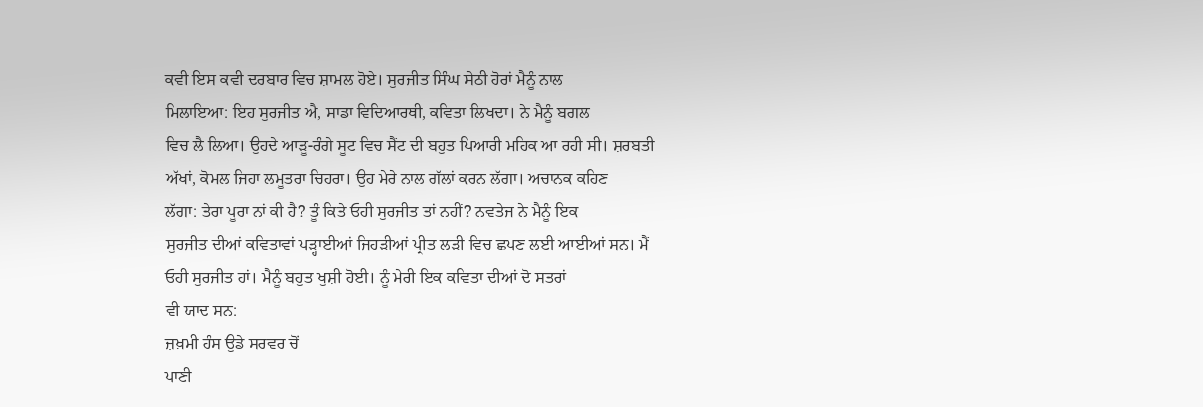ਕਵੀ ਇਸ ਕਵੀ ਦਰਬਾਰ ਵਿਚ ਸ਼ਾਮਲ ਹੋਏ। ਸੁਰਜੀਤ ਸਿੰਘ ਸੇਠੀ ਹੋਰਾਂ ਮੈਨੂੰ ਨਾਲ
ਮਿਲਾਇਆ: ਇਹ ਸੁਰਜੀਤ ਐ, ਸਾਡਾ ਵਿਦਿਆਰਥੀ, ਕਵਿਤਾ ਲਿਖਦਾ। ਨੇ ਮੈਨੂੰ ਬਗਲ
ਵਿਚ ਲੈ ਲਿਆ। ਉਹਦੇ ਆੜੂ-ਰੰਗੇ ਸੂਟ ਵਿਚ ਸੈਂਟ ਦੀ ਬਹੁਤ ਪਿਆਰੀ ਮਹਿਕ ਆ ਰਹੀ ਸੀ। ਸ਼ਰਬਤੀ
ਅੱਖਾਂ, ਕੋਮਲ ਜਿਹਾ ਲਮੂਤਰਾ ਚਿਹਰਾ। ਉਹ ਮੇਰੇ ਨਾਲ ਗੱਲਾਂ ਕਰਨ ਲੱਗਾ। ਅਚਾਨਕ ਕਹਿਣ
ਲੱਗਾ: ਤੇਰਾ ਪੂਰਾ ਨਾਂ ਕੀ ਹੈ? ਤੂੰ ਕਿਤੇ ਓਹੀ ਸੁਰਜੀਤ ਤਾਂ ਨਹੀਂ? ਨਵਤੇਜ ਨੇ ਮੈਨੂੰ ਇਕ
ਸੁਰਜੀਤ ਦੀਆਂ ਕਵਿਤਾਵਾਂ ਪੜ੍ਹਾਈਆਂ ਜਿਹੜੀਆਂ ਪ੍ਰੀਤ ਲੜੀ ਵਿਚ ਛਪਣ ਲਈ ਆਈਆਂ ਸਨ। ਮੈਂ
ਓਹੀ ਸੁਰਜੀਤ ਹਾਂ। ਮੈਨੂੰ ਬਹੁਤ ਖੁਸ਼ੀ ਹੋਈ। ਨੂੰ ਮੇਰੀ ਇਕ ਕਵਿਤਾ ਦੀਆਂ ਦੋ ਸਤਰਾਂ
ਵੀ ਯਾਦ ਸਨ:
ਜ਼ਖ਼ਮੀ ਹੰਸ ਉਡੇ ਸਰਵਰ ਚੋਂ
ਪਾਣੀ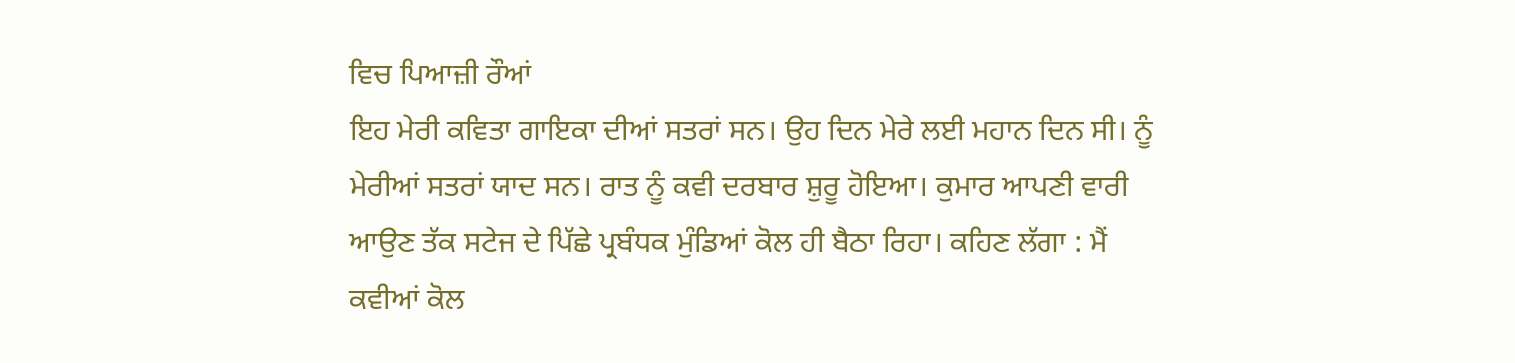ਵਿਚ ਪਿਆਜ਼ੀ ਰੌਆਂ
ਇਹ ਮੇਰੀ ਕਵਿਤਾ ਗਾਇਕਾ ਦੀਆਂ ਸਤਰਾਂ ਸਨ। ਉਹ ਦਿਨ ਮੇਰੇ ਲਈ ਮਹਾਨ ਦਿਨ ਸੀ। ਨੂੰ
ਮੇਰੀਆਂ ਸਤਰਾਂ ਯਾਦ ਸਨ। ਰਾਤ ਨੂੰ ਕਵੀ ਦਰਬਾਰ ਸ਼ੁਰੂ ਹੋਇਆ। ਕੁਮਾਰ ਆਪਣੀ ਵਾਰੀ
ਆਉਣ ਤੱਕ ਸਟੇਜ ਦੇ ਪਿੱਛੇ ਪ੍ਰਬੰਧਕ ਮੁੰਡਿਆਂ ਕੋਲ ਹੀ ਬੈਠਾ ਰਿਹਾ। ਕਹਿਣ ਲੱਗਾ : ਮੈਂ
ਕਵੀਆਂ ਕੋਲ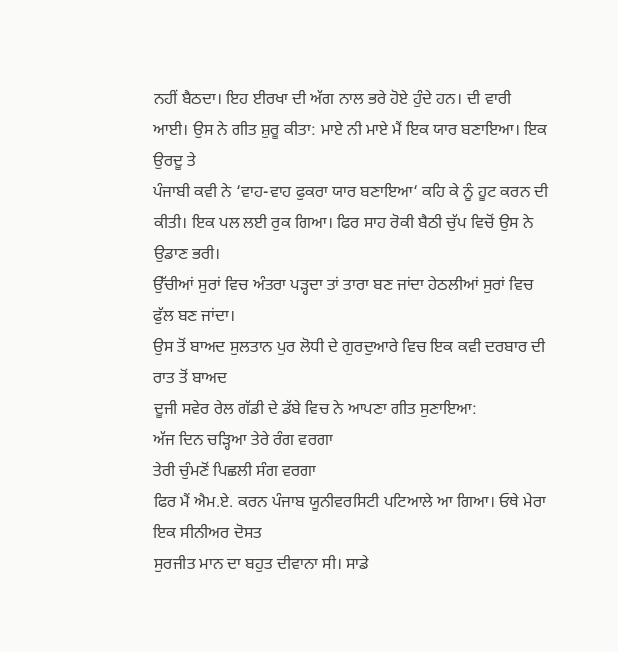ਨਹੀਂ ਬੈਠਦਾ। ਇਹ ਈਰਖਾ ਦੀ ਅੱਗ ਨਾਲ ਭਰੇ ਹੋਏ ਹੁੰਦੇ ਹਨ। ਦੀ ਵਾਰੀ
ਆਈ। ਉਸ ਨੇ ਗੀਤ ਸ਼ੁਰੂ ਕੀਤਾ: ਮਾਏ ਨੀ ਮਾਏ ਮੈਂ ਇਕ ਯਾਰ ਬਣਾਇਆ। ਇਕ ਉਰਦੂ ਤੇ
ਪੰਜਾਬੀ ਕਵੀ ਨੇ ‘ਵਾਹ-ਵਾਹ ਫੁਕਰਾ ਯਾਰ ਬਣਾਇਆ‘ ਕਹਿ ਕੇ ਨੂੰ ਹੂਟ ਕਰਨ ਦੀ
ਕੀਤੀ। ਇਕ ਪਲ ਲਈ ਰੁਕ ਗਿਆ। ਫਿਰ ਸਾਹ ਰੋਕੀ ਬੈਠੀ ਚੁੱਪ ਵਿਚੋਂ ਉਸ ਨੇ ਉਡਾਣ ਭਰੀ।
ਉੱਚੀਆਂ ਸੁਰਾਂ ਵਿਚ ਅੰਤਰਾ ਪੜ੍ਹਦਾ ਤਾਂ ਤਾਰਾ ਬਣ ਜਾਂਦਾ ਹੇਠਲੀਆਂ ਸੁਰਾਂ ਵਿਚ
ਫੁੱਲ ਬਣ ਜਾਂਦਾ।
ਉਸ ਤੋਂ ਬਾਅਦ ਸੁਲਤਾਨ ਪੁਰ ਲੋਧੀ ਦੇ ਗੁਰਦੁਆਰੇ ਵਿਚ ਇਕ ਕਵੀ ਦਰਬਾਰ ਦੀ ਰਾਤ ਤੋਂ ਬਾਅਦ
ਦੂਜੀ ਸਵੇਰ ਰੇਲ ਗੱਡੀ ਦੇ ਡੱਬੇ ਵਿਚ ਨੇ ਆਪਣਾ ਗੀਤ ਸੁਣਾਇਆ:
ਅੱਜ ਦਿਨ ਚੜ੍ਹਿਆ ਤੇਰੇ ਰੰਗ ਵਰਗਾ
ਤੇਰੀ ਚੁੰਮਣੋਂ ਪਿਛਲੀ ਸੰਗ ਵਰਗਾ
ਫਿਰ ਮੈਂ ਐਮ.ਏ. ਕਰਨ ਪੰਜਾਬ ਯੂਨੀਵਰਸਿਟੀ ਪਟਿਆਲੇ ਆ ਗਿਆ। ਓਥੇ ਮੇਰਾ ਇਕ ਸੀਨੀਅਰ ਦੋਸਤ
ਸੁਰਜੀਤ ਮਾਨ ਦਾ ਬਹੁਤ ਦੀਵਾਨਾ ਸੀ। ਸਾਡੇ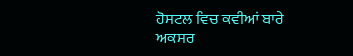ਹੋਸਟਲ ਵਿਚ ਕਵੀਆਂ ਬਾਰੇ ਅਕਸਰ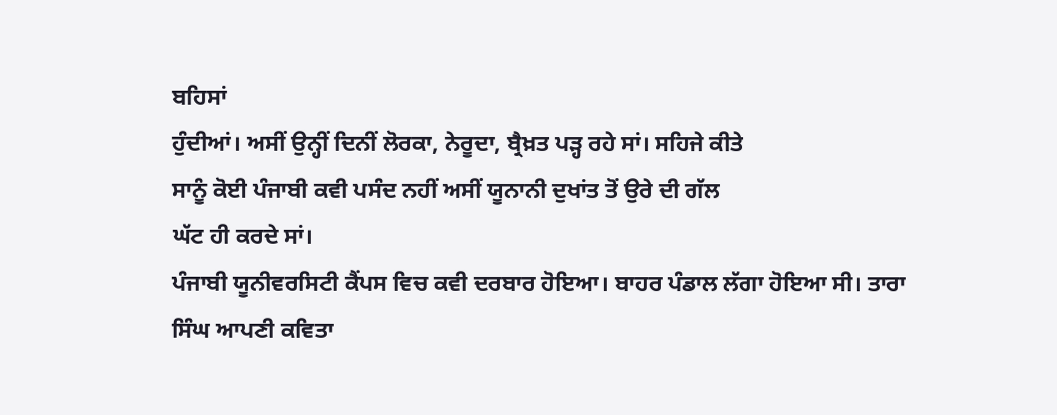ਬਹਿਸਾਂ
ਹੁੰਦੀਆਂ। ਅਸੀਂ ਉਨ੍ਹੀਂ ਦਿਨੀਂ ਲੋਰਕਾ, ਨੇਰੂਦਾ, ਬ੍ਰੈਖ਼ਤ ਪੜ੍ਹ ਰਹੇ ਸਾਂ। ਸਹਿਜੇ ਕੀਤੇ
ਸਾਨੂੰ ਕੋਈ ਪੰਜਾਬੀ ਕਵੀ ਪਸੰਦ ਨਹੀਂ ਅਸੀਂ ਯੂਨਾਨੀ ਦੁਖਾਂਤ ਤੋਂ ਉਰੇ ਦੀ ਗੱਲ
ਘੱਟ ਹੀ ਕਰਦੇ ਸਾਂ।
ਪੰਜਾਬੀ ਯੂਨੀਵਰਸਿਟੀ ਕੈਂਪਸ ਵਿਚ ਕਵੀ ਦਰਬਾਰ ਹੋਇਆ। ਬਾਹਰ ਪੰਡਾਲ ਲੱਗਾ ਹੋਇਆ ਸੀ। ਤਾਰਾ
ਸਿੰਘ ਆਪਣੀ ਕਵਿਤਾ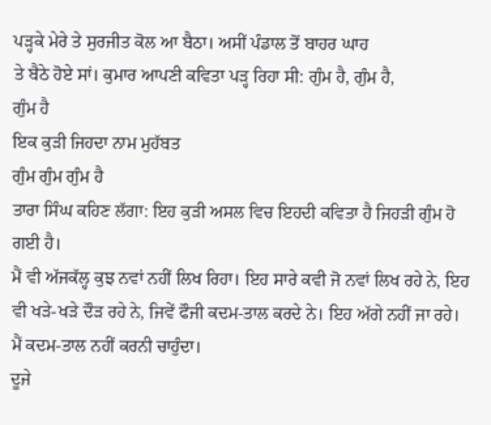ਪੜ੍ਹਕੇ ਮੇਰੇ ਤੇ ਸੁਰਜੀਤ ਕੋਲ ਆ ਬੈਠਾ। ਅਸੀਂ ਪੰਡਾਲ ਤੋਂ ਬਾਹਰ ਘਾਹ
ਤੇ ਬੈਠੇ ਹੋਏ ਸਾਂ। ਕੁਮਾਰ ਆਪਣੀ ਕਵਿਤਾ ਪੜ੍ਹ ਰਿਹਾ ਸੀ: ਗੁੰਮ ਹੈ, ਗੁੰਮ ਹੈ,
ਗੁੰਮ ਹੈ
ਇਕ ਕੁੜੀ ਜਿਹਦਾ ਨਾਮ ਮੁਹੱਬਤ
ਗੁੰਮ ਗੁੰਮ ਗੁੰਮ ਹੈ
ਤਾਰਾ ਸਿੰਘ ਕਹਿਣ ਲੱਗਾ: ਇਹ ਕੁੜੀ ਅਸਲ ਵਿਚ ਇਹਦੀ ਕਵਿਤਾ ਹੈ ਜਿਹੜੀ ਗੁੰਮ ਹੋ ਗਈ ਹੈ।
ਮੈਂ ਵੀ ਅੱਜਕੱਲ੍ਹ ਕੁਝ ਨਵਾਂ ਨਹੀਂ ਲਿਖ ਰਿਹਾ। ਇਹ ਸਾਰੇ ਕਵੀ ਜੋ ਨਵਾਂ ਲਿਖ ਰਹੇ ਨੇ, ਇਹ
ਵੀ ਖੜੇ-ਖੜੇ ਦੌੜ ਰਹੇ ਨੇ, ਜਿਵੇਂ ਫੌਜੀ ਕਦਮ-ਤਾਲ ਕਰਦੇ ਨੇ। ਇਹ ਅੱਗੇ ਨਹੀਂ ਜਾ ਰਹੇ।
ਮੈਂ ਕਦਮ-ਤਾਲ ਨਹੀਂ ਕਰਨੀ ਚਾਹੁੰਦਾ।
ਦੂਜੇ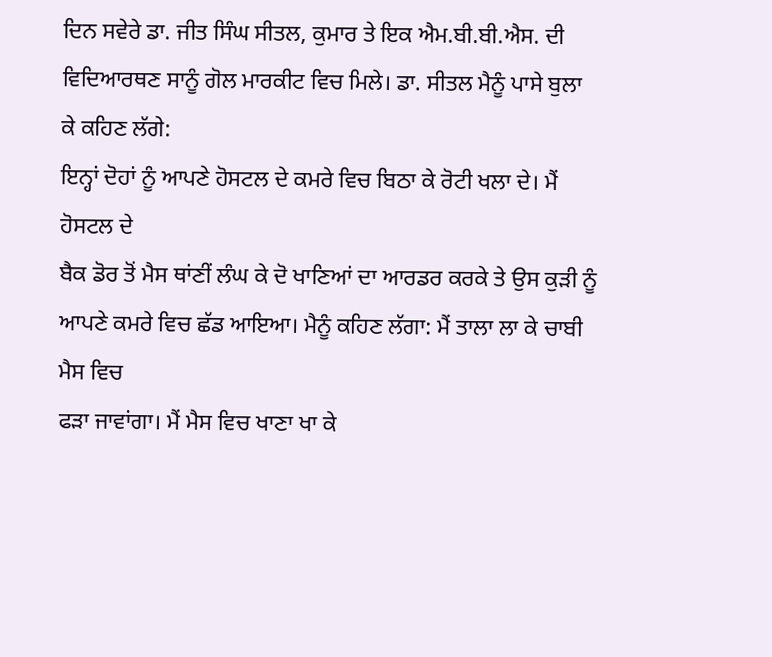ਦਿਨ ਸਵੇਰੇ ਡਾ. ਜੀਤ ਸਿੰਘ ਸੀਤਲ, ਕੁਮਾਰ ਤੇ ਇਕ ਐਮ.ਬੀ.ਬੀ.ਐਸ. ਦੀ
ਵਿਦਿਆਰਥਣ ਸਾਨੂੰ ਗੋਲ ਮਾਰਕੀਟ ਵਿਚ ਮਿਲੇ। ਡਾ. ਸੀਤਲ ਮੈਨੂੰ ਪਾਸੇ ਬੁਲਾ ਕੇ ਕਹਿਣ ਲੱਗੇ:
ਇਨ੍ਹਾਂ ਦੋਹਾਂ ਨੂੰ ਆਪਣੇ ਹੋਸਟਲ ਦੇ ਕਮਰੇ ਵਿਚ ਬਿਠਾ ਕੇ ਰੋਟੀ ਖਲਾ ਦੇ। ਮੈਂ ਹੋਸਟਲ ਦੇ
ਬੈਕ ਡੋਰ ਤੋਂ ਮੈਸ ਥਾਂਣੀਂ ਲੰਘ ਕੇ ਦੋ ਖਾਣਿਆਂ ਦਾ ਆਰਡਰ ਕਰਕੇ ਤੇ ਉਸ ਕੁੜੀ ਨੂੰ
ਆਪਣੇ ਕਮਰੇ ਵਿਚ ਛੱਡ ਆਇਆ। ਮੈਨੂੰ ਕਹਿਣ ਲੱਗਾ: ਮੈਂ ਤਾਲਾ ਲਾ ਕੇ ਚਾਬੀ ਮੈਸ ਵਿਚ
ਫੜਾ ਜਾਵਾਂਗਾ। ਮੈਂ ਮੈਸ ਵਿਚ ਖਾਣਾ ਖਾ ਕੇ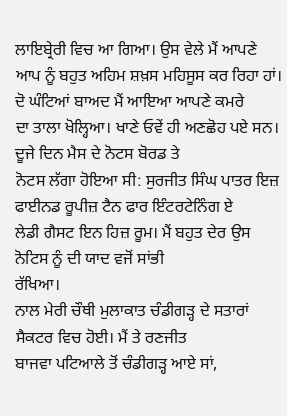ਲਾਇਬ੍ਰੇਰੀ ਵਿਚ ਆ ਗਿਆ। ਉਸ ਵੇਲੇ ਮੈਂ ਆਪਣੇ
ਆਪ ਨੂੰ ਬਹੁਤ ਅਹਿਮ ਸ਼ਖ਼ਸ ਮਹਿਸੂਸ ਕਰ ਰਿਹਾ ਹਾਂ। ਦੋ ਘੰਟਿਆਂ ਬਾਅਦ ਮੈਂ ਆਇਆ ਆਪਣੇ ਕਮਰੇ
ਦਾ ਤਾਲਾ ਖੋਲ੍ਹਿਆ। ਖਾਣੇ ਓਵੇਂ ਹੀ ਅਣਛੋਹ ਪਏ ਸਨ। ਦੂਜੇ ਦਿਨ ਮੈਸ ਦੇ ਨੋਟਸ ਬੋਰਡ ਤੇ
ਨੋਟਸ ਲੱਗਾ ਹੋਇਆ ਸੀ: ਸੁਰਜੀਤ ਸਿੰਘ ਪਾਤਰ ਇਜ਼ ਫਾਈਨਡ ਰੂਪੀਜ਼ ਟੈਨ ਫਾਰ ਇੰਟਰਟੇਨਿੰਗ ਏ
ਲੇਡੀ ਗੈਸਟ ਇਨ ਹਿਜ਼ ਰੂਮ। ਮੈਂ ਬਹੁਤ ਦੇਰ ਉਸ ਨੋਟਿਸ ਨੂੰ ਦੀ ਯਾਦ ਵਜੋਂ ਸਾਂਭੀ
ਰੱਖਿਆ।
ਨਾਲ ਮੇਰੀ ਚੌਥੀ ਮੁਲਾਕਾਤ ਚੰਡੀਗੜ੍ਹ ਦੇ ਸਤਾਰਾਂ ਸੈਕਟਰ ਵਿਚ ਹੋਈ। ਮੈਂ ਤੇ ਰਣਜੀਤ
ਬਾਜਵਾ ਪਟਿਆਲੇ ਤੋਂ ਚੰਡੀਗੜ੍ਹ ਆਏ ਸਾਂ,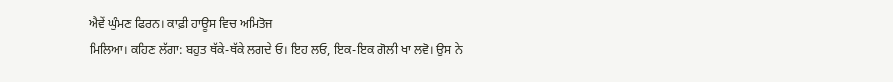ਐਵੇਂ ਘੁੰਮਣ ਫਿਰਨ। ਕਾਫ਼ੀ ਹਾਊਸ ਵਿਚ ਅਮਿਤੋਜ
ਮਿਲਿਆ। ਕਹਿਣ ਲੱਗਾ: ਬਹੁਤ ਥੱਕੇ-ਥੱਕੇ ਲਗਦੇ ਓ। ਇਹ ਲਓ, ਇਕ-ਇਕ ਗੋਲੀ ਖਾ ਲਵੋ। ਉਸ ਨੇ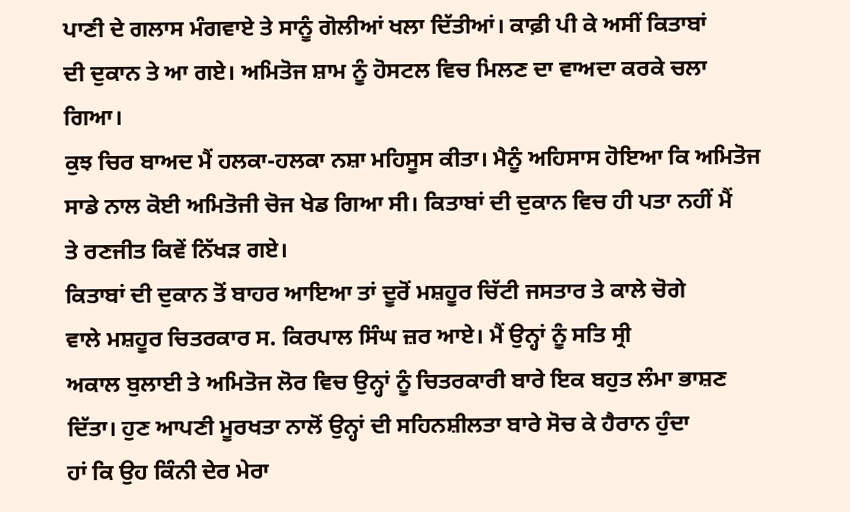ਪਾਣੀ ਦੇ ਗਲਾਸ ਮੰਗਵਾਏ ਤੇ ਸਾਨੂੰ ਗੋਲੀਆਂ ਖਲਾ ਦਿੱਤੀਆਂ। ਕਾਫ਼ੀ ਪੀ ਕੇ ਅਸੀਂ ਕਿਤਾਬਾਂ
ਦੀ ਦੁਕਾਨ ਤੇ ਆ ਗਏ। ਅਮਿਤੋਜ ਸ਼ਾਮ ਨੂੰ ਹੋਸਟਲ ਵਿਚ ਮਿਲਣ ਦਾ ਵਾਅਦਾ ਕਰਕੇ ਚਲਾ ਗਿਆ।
ਕੁਝ ਚਿਰ ਬਾਅਦ ਮੈਂ ਹਲਕਾ-ਹਲਕਾ ਨਸ਼ਾ ਮਹਿਸੂਸ ਕੀਤਾ। ਮੈਨੂੰ ਅਹਿਸਾਸ ਹੋਇਆ ਕਿ ਅਮਿਤੋਜ
ਸਾਡੇ ਨਾਲ ਕੋਈ ਅਮਿਤੋਜੀ ਚੋਜ ਖੇਡ ਗਿਆ ਸੀ। ਕਿਤਾਬਾਂ ਦੀ ਦੁਕਾਨ ਵਿਚ ਹੀ ਪਤਾ ਨਹੀਂ ਮੈਂ
ਤੇ ਰਣਜੀਤ ਕਿਵੇਂ ਨਿੱਖੜ ਗਏ।
ਕਿਤਾਬਾਂ ਦੀ ਦੁਕਾਨ ਤੋਂ ਬਾਹਰ ਆਇਆ ਤਾਂ ਦੂਰੋਂ ਮਸ਼ਹੂਰ ਚਿੱਟੀ ਜਸਤਾਰ ਤੇ ਕਾਲੇ ਚੋਗੇ
ਵਾਲੇ ਮਸ਼ਹੂਰ ਚਿਤਰਕਾਰ ਸ. ਕਿਰਪਾਲ ਸਿੰਘ ਜ਼ਰ ਆਏ। ਮੈਂ ਉਨ੍ਹਾਂ ਨੂੰ ਸਤਿ ਸ੍ਰੀ
ਅਕਾਲ ਬੁਲਾਈ ਤੇ ਅਮਿਤੋਜ ਲੋਰ ਵਿਚ ਉਨ੍ਹਾਂ ਨੂੰ ਚਿਤਰਕਾਰੀ ਬਾਰੇ ਇਕ ਬਹੁਤ ਲੰਮਾ ਭਾਸ਼ਣ
ਦਿੱਤਾ। ਹੁਣ ਆਪਣੀ ਮੂਰਖਤਾ ਨਾਲੋਂ ਉਨ੍ਹਾਂ ਦੀ ਸਹਿਨਸ਼ੀਲਤਾ ਬਾਰੇ ਸੋਚ ਕੇ ਹੈਰਾਨ ਹੁੰਦਾ
ਹਾਂ ਕਿ ਉਹ ਕਿੰਨੀ ਦੇਰ ਮੇਰਾ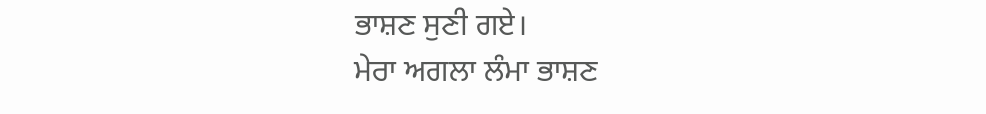ਭਾਸ਼ਣ ਸੁਣੀ ਗਏ।
ਮੇਰਾ ਅਗਲਾ ਲੰਮਾ ਭਾਸ਼ਣ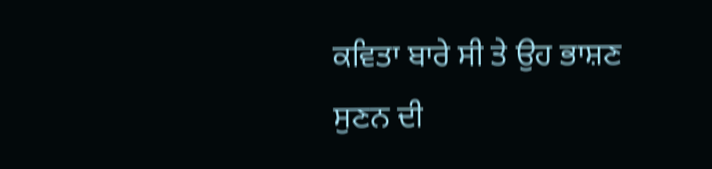ਕਵਿਤਾ ਬਾਰੇ ਸੀ ਤੇ ਉਹ ਭਾਸ਼ਣ ਸੁਣਨ ਦੀ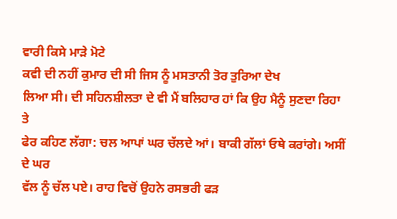ਵਾਰੀ ਕਿਸੇ ਮਾੜੇ ਮੋਟੇ
ਕਵੀ ਦੀ ਨਹੀਂ ਕੁਮਾਰ ਦੀ ਸੀ ਜਿਸ ਨੂੰ ਮਸਤਾਨੀ ਤੋਰ ਤੁਰਿਆ ਦੇਖ
ਲਿਆ ਸੀ। ਦੀ ਸਹਿਨਸ਼ੀਲਤਾ ਦੇ ਵੀ ਮੈਂ ਬਲਿਹਾਰ ਹਾਂ ਕਿ ਉਹ ਮੈਨੂੰ ਸੁਣਦਾ ਰਿਹਾ ਤੇ
ਫੇਰ ਕਹਿਣ ਲੱਗਾ: ਚਲ ਆਪਾਂ ਘਰ ਚੱਲਦੇ ਆਂ। ਬਾਕੀ ਗੱਲਾਂ ਓਥੇ ਕਰਾਂਗੇ। ਅਸੀਂ ਦੇ ਘਰ
ਵੱਲ ਨੂੰ ਚੱਲ ਪਏ। ਰਾਹ ਵਿਚੋਂ ਉਹਨੇ ਰਸਭਰੀ ਫੜ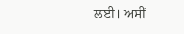ਲਈ। ਅਸੀਂ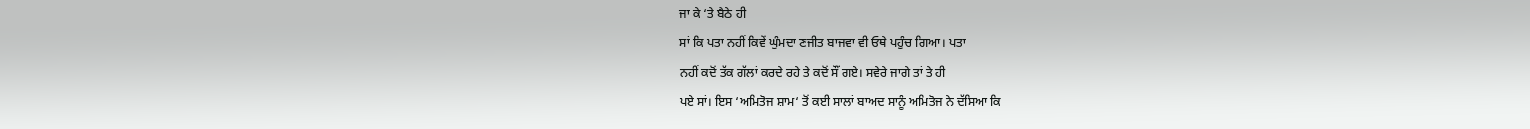ਜਾ ਕੇ ‘ਤੇ ਬੈਠੇ ਹੀ
ਸਾਂ ਕਿ ਪਤਾ ਨਹੀਂ ਕਿਵੇਂ ਘੁੰਮਦਾ ਣਜੀਤ ਬਾਜਵਾ ਵੀ ਓਥੇ ਪਹੁੰਚ ਗਿਆ। ਪਤਾ
ਨਹੀਂ ਕਦੋਂ ਤੱਕ ਗੱਲਾਂ ਕਰਦੇ ਰਹੇ ਤੇ ਕਦੋਂ ਸੌਂ ਗਏ। ਸਵੇਰੇ ਜਾਗੇ ਤਾਂ ਤੇ ਹੀ
ਪਏ ਸਾਂ। ਇਸ ‘ਅਮਿਤੋਜ ਸ਼ਾਮ‘ ਤੋਂ ਕਈ ਸਾਲਾਂ ਬਾਅਦ ਸਾਨੂੰ ਅਮਿਤੋਜ ਨੇ ਦੱਸਿਆ ਕਿ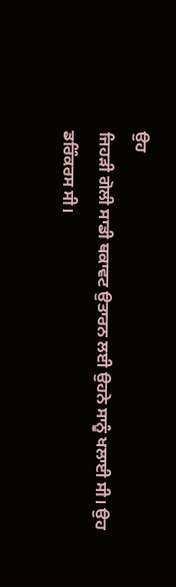ਉਹ
ਜਿਹੜੀ ਗੋਲੀ ਸਾਡੀ ਥਕਾਵਟ ਉਤਾਰਨ ਲਈ ਉਹਨੇ ਸਾਨੂੰ ਖਲਾਈ ਸੀ। ਉਹ ਡਰਿੰਕਰਸ ਸੀ।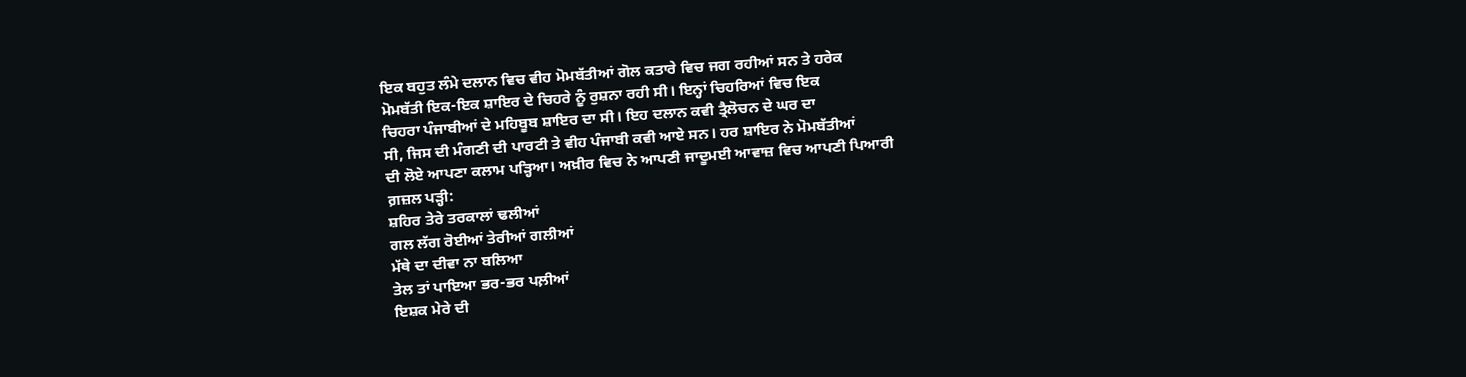ਇਕ ਬਹੁਤ ਲੰਮੇ ਦਲਾਨ ਵਿਚ ਵੀਹ ਮੋਮਬੱਤੀਆਂ ਗੋਲ ਕਤਾਰੇ ਵਿਚ ਜਗ ਰਹੀਆਂ ਸਨ ਤੇ ਹਰੇਕ
ਮੋਮਬੱਤੀ ਇਕ-ਇਕ ਸ਼ਾਇਰ ਦੇ ਚਿਹਰੇ ਨੂੰ ਰੁਸ਼ਨਾ ਰਹੀ ਸੀ। ਇਨ੍ਹਾਂ ਚਿਹਰਿਆਂ ਵਿਚ ਇਕ
ਚਿਹਰਾ ਪੰਜਾਬੀਆਂ ਦੇ ਮਹਿਬੂਬ ਸ਼ਾਇਰ ਦਾ ਸੀ। ਇਹ ਦਲਾਨ ਕਵੀ ਤ੍ਰੈਲੋਚਨ ਦੇ ਘਰ ਦਾ
ਸੀ, ਜਿਸ ਦੀ ਮੰਗਣੀ ਦੀ ਪਾਰਟੀ ਤੇ ਵੀਹ ਪੰਜਾਬੀ ਕਵੀ ਆਏ ਸਨ। ਹਰ ਸ਼ਾਇਰ ਨੇ ਮੋਮਬੱਤੀਆਂ
ਦੀ ਲੋਏ ਆਪਣਾ ਕਲਾਮ ਪੜ੍ਹਿਆ। ਅਖ਼ੀਰ ਵਿਚ ਨੇ ਆਪਣੀ ਜਾਦੂਮਈ ਆਵਾਜ਼ ਵਿਚ ਆਪਣੀ ਪਿਆਰੀ
ਗ਼ਜ਼ਲ ਪੜ੍ਹੀ:
ਸ਼ਹਿਰ ਤੇਰੇ ਤਰਕਾਲਾਂ ਢਲੀਆਂ
ਗਲ ਲੱਗ ਰੋਈਆਂ ਤੇਰੀਆਂ ਗਲੀਆਂ
ਮੱਥੇ ਦਾ ਦੀਵਾ ਨਾ ਬਲਿਆ
ਤੇਲ ਤਾਂ ਪਾਇਆ ਭਰ-ਭਰ ਪਲ਼ੀਆਂ
ਇਸ਼ਕ ਮੇਰੇ ਦੀ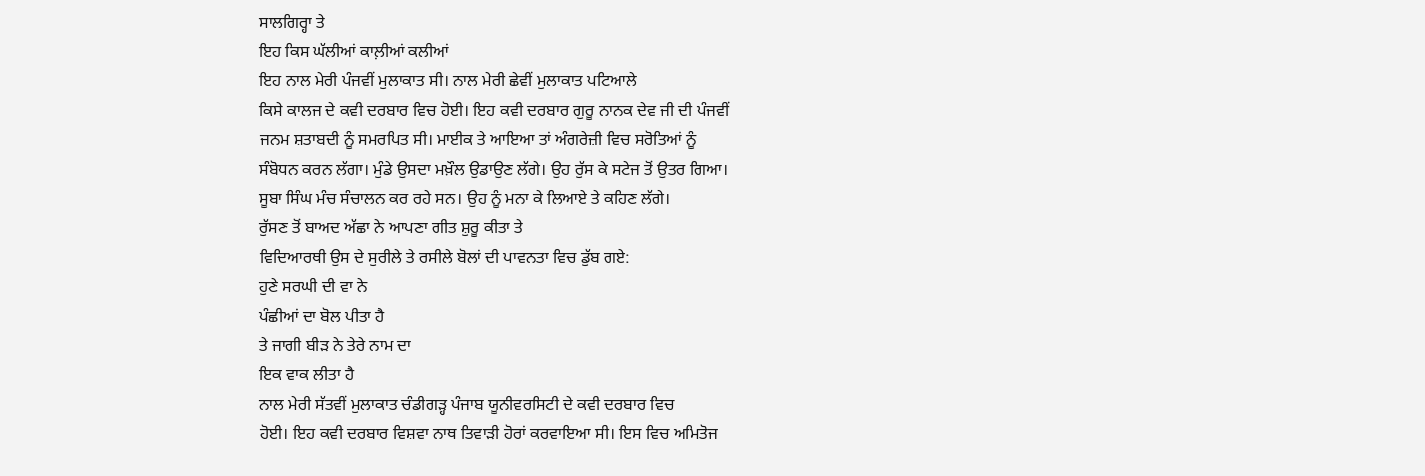ਸਾਲਗਿਰ੍ਹਾ ਤੇ
ਇਹ ਕਿਸ ਘੱਲੀਆਂ ਕਾਲ਼ੀਆਂ ਕਲੀਆਂ
ਇਹ ਨਾਲ ਮੇਰੀ ਪੰਜਵੀਂ ਮੁਲਾਕਾਤ ਸੀ। ਨਾਲ ਮੇਰੀ ਛੇਵੀਂ ਮੁਲਾਕਾਤ ਪਟਿਆਲੇ
ਕਿਸੇ ਕਾਲਜ ਦੇ ਕਵੀ ਦਰਬਾਰ ਵਿਚ ਹੋਈ। ਇਹ ਕਵੀ ਦਰਬਾਰ ਗੁਰੂ ਨਾਨਕ ਦੇਵ ਜੀ ਦੀ ਪੰਜਵੀਂ
ਜਨਮ ਸ਼ਤਾਬਦੀ ਨੂੰ ਸਮਰਪਿਤ ਸੀ। ਮਾਈਕ ਤੇ ਆਇਆ ਤਾਂ ਅੰਗਰੇਜ਼ੀ ਵਿਚ ਸਰੋਤਿਆਂ ਨੂੰ
ਸੰਬੋਧਨ ਕਰਨ ਲੱਗਾ। ਮੁੰਡੇ ਉਸਦਾ ਮਖ਼ੌਲ ਉਡਾਉਣ ਲੱਗੇ। ਉਹ ਰੁੱਸ ਕੇ ਸਟੇਜ ਤੋਂ ਉਤਰ ਗਿਆ।
ਸੂਬਾ ਸਿੰਘ ਮੰਚ ਸੰਚਾਲਨ ਕਰ ਰਹੇ ਸਨ। ਉਹ ਨੂੰ ਮਨਾ ਕੇ ਲਿਆਏ ਤੇ ਕਹਿਣ ਲੱਗੇ।
ਰੁੱਸਣ ਤੋਂ ਬਾਅਦ ਅੱਛਾ ਨੇ ਆਪਣਾ ਗੀਤ ਸ਼ੁਰੂ ਕੀਤਾ ਤੇ
ਵਿਦਿਆਰਥੀ ਉਸ ਦੇ ਸੁਰੀਲੇ ਤੇ ਰਸੀਲੇ ਬੋਲਾਂ ਦੀ ਪਾਵਨਤਾ ਵਿਚ ਡੁੱਬ ਗਏ:
ਹੁਣੇ ਸਰਘੀ ਦੀ ਵਾ ਨੇ
ਪੰਛੀਆਂ ਦਾ ਬੋਲ ਪੀਤਾ ਹੈ
ਤੇ ਜਾਗੀ ਬੀੜ ਨੇ ਤੇਰੇ ਨਾਮ ਦਾ
ਇਕ ਵਾਕ ਲੀਤਾ ਹੈ
ਨਾਲ ਮੇਰੀ ਸੱਤਵੀਂ ਮੁਲਾਕਾਤ ਚੰਡੀਗੜ੍ਹ ਪੰਜਾਬ ਯੂਨੀਵਰਸਿਟੀ ਦੇ ਕਵੀ ਦਰਬਾਰ ਵਿਚ
ਹੋਈ। ਇਹ ਕਵੀ ਦਰਬਾਰ ਵਿਸ਼ਵਾ ਨਾਥ ਤਿਵਾੜੀ ਹੋਰਾਂ ਕਰਵਾਇਆ ਸੀ। ਇਸ ਵਿਚ ਅਮਿਤੋਜ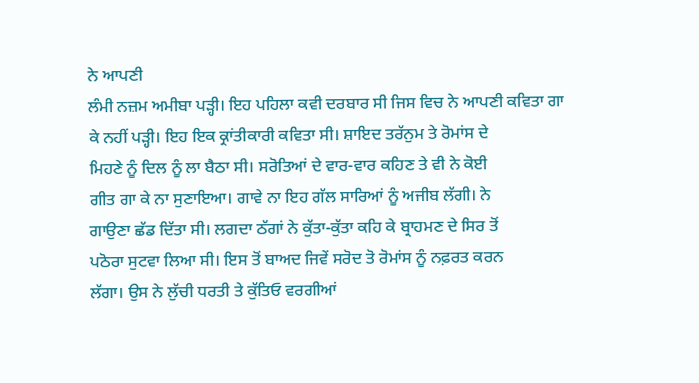ਨੇ ਆਪਣੀ
ਲੰਮੀ ਨਜ਼ਮ ਅਮੀਬਾ ਪੜ੍ਹੀ। ਇਹ ਪਹਿਲਾ ਕਵੀ ਦਰਬਾਰ ਸੀ ਜਿਸ ਵਿਚ ਨੇ ਆਪਣੀ ਕਵਿਤਾ ਗਾ
ਕੇ ਨਹੀਂ ਪੜ੍ਹੀ। ਇਹ ਇਕ ਕ੍ਰਾਂਤੀਕਾਰੀ ਕਵਿਤਾ ਸੀ। ਸ਼ਾਇਦ ਤਰੱਨੁਮ ਤੇ ਰੋਮਾਂਸ ਦੇ
ਮਿਹਣੇ ਨੂੰ ਦਿਲ ਨੂੰ ਲਾ ਬੈਠਾ ਸੀ। ਸਰੋਤਿਆਂ ਦੇ ਵਾਰ-ਵਾਰ ਕਹਿਣ ਤੇ ਵੀ ਨੇ ਕੋਈ
ਗੀਤ ਗਾ ਕੇ ਨਾ ਸੁਣਾਇਆ। ਗਾਵੇ ਨਾ ਇਹ ਗੱਲ ਸਾਰਿਆਂ ਨੂੰ ਅਜੀਬ ਲੱਗੀ। ਨੇ
ਗਾਉਣਾ ਛੱਡ ਦਿੱਤਾ ਸੀ। ਲਗਦਾ ਠੱਗਾਂ ਨੇ ਕੁੱਤਾ-ਕੁੱਤਾ ਕਹਿ ਕੇ ਬ੍ਰਾਹਮਣ ਦੇ ਸਿਰ ਤੋਂ
ਪਠੋਰਾ ਸੁਟਵਾ ਲਿਆ ਸੀ। ਇਸ ਤੋਂ ਬਾਅਦ ਜਿਵੇਂ ਸਰੋਦ ਤੋ ਰੋਮਾਂਸ ਨੂੰ ਨਫ਼ਰਤ ਕਰਨ
ਲੱਗਾ। ਉਸ ਨੇ ਲੁੱਚੀ ਧਰਤੀ ਤੇ ਕੁੱਤਿਓ ਵਰਗੀਆਂ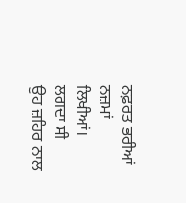ਨਫ਼ਰਤ ਭਰੀਆਂ ਨਜ਼ਮਾਂ ਲਿਖੀਆਂ। ਲਗਦਾ ਸੀ
ਉਹ ਜ਼ਹਿਰ ਨਾਲ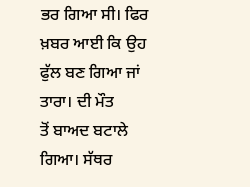ਭਰ ਗਿਆ ਸੀ। ਫਿਰ ਖ਼ਬਰ ਆਈ ਕਿ ਉਹ ਫੁੱਲ ਬਣ ਗਿਆ ਜਾਂ ਤਾਰਾ। ਦੀ ਮੌਤ
ਤੋਂ ਬਾਅਦ ਬਟਾਲੇ ਗਿਆ। ਸੱਥਰ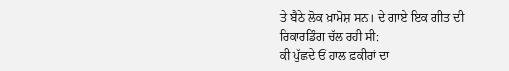ਤੇ ਬੈਠੇ ਲੋਕ ਖ਼ਾਮੋਸ਼ ਸਨ। ਦੇ ਗਾਏ ਇਕ ਗੀਤ ਦੀ
ਰਿਕਾਰਡਿੰਗ ਚੱਲ ਰਹੀ ਸੀ:
ਕੀ ਪੁੱਛਦੇ ਓਂ ਹਾਲ ਫ਼ਕੀਰਾਂ ਦਾ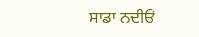ਸਾਡਾ ਨਦੀਓਂ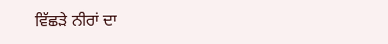ਵਿੱਛੜੇ ਨੀਰਾਂ ਦਾ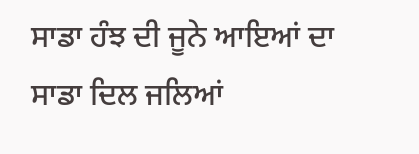ਸਾਡਾ ਹੰਝ ਦੀ ਜੂਨੇ ਆਇਆਂ ਦਾ
ਸਾਡਾ ਦਿਲ ਜਲਿਆਂ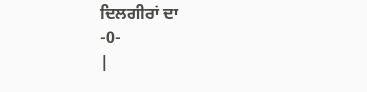ਦਿਲਗੀਰਾਂ ਦਾ
-0-
|